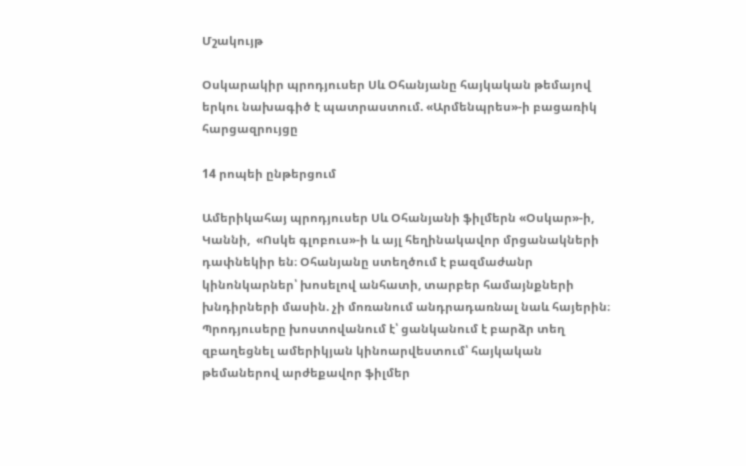Մշակույթ

Օսկարակիր պրոդյուսեր Սև Օհանյանը հայկական թեմայով երկու նախագիծ է պատրաստում. «Արմենպրես»-ի բացառիկ հարցազրույցը

14 րոպեի ընթերցում

Ամերիկահայ պրոդյուսեր Սև Օհանյանի ֆիլմերն «Օսկար»-ի, Կաննի,  «Ոսկե գլոբուս»-ի և այլ հեղինակավոր մրցանակների դափնեկիր են։ Օհանյանը ստեղծում է բազմաժանր կինոնկարներ՝ խոսելով անհատի, տարբեր համայնքների խնդիրների մասին. չի մոռանում անդրադառնալ նաև հայերին։ Պրոդյուսերը խոստովանում է՝ ցանկանում է բարձր տեղ զբաղեցնել ամերիկյան կինոարվեստում՝ հայկական թեմաներով արժեքավոր ֆիլմեր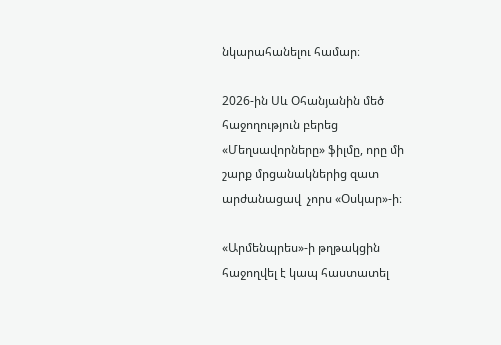նկարահանելու համար։

2026-ին Սև Օհանյանին մեծ հաջողություն բերեց «Մեղսավորները» ֆիլմը, որը մի շարք մրցանակներից զատ արժանացավ  չորս «Օսկար»-ի։

«Արմենպրես»-ի թղթակցին հաջողվել է կապ հաստատել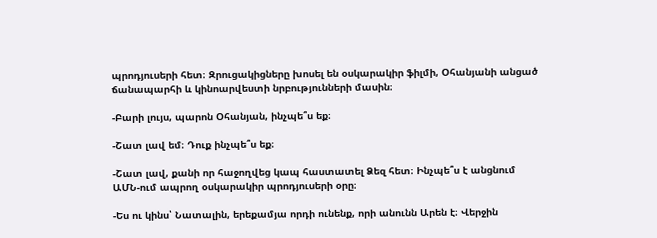պրոդյուսերի հետ։ Զրուցակիցները խոսել են օսկարակիր ֆիլմի, Օհանյանի անցած ճանապարհի և կինոարվեստի նրբությունների մասին։

-Բարի լույս, պարոն Օհանյան, ինչպե՞ս եք։

-Շատ լավ եմ։ Դուք ինչպե՞ս եք։

-Շատ լավ, քանի որ հաջողվեց կապ հաստատել Ձեզ հետ։ Ինչպե՞ս է անցնում ԱՄՆ-ում ապրող օսկարակիր պրոդյուսերի օրը։

-Ես ու կինս՝ Նատալին, երեքամյա որդի ունենք, որի անունն Արեն է։ Վերջին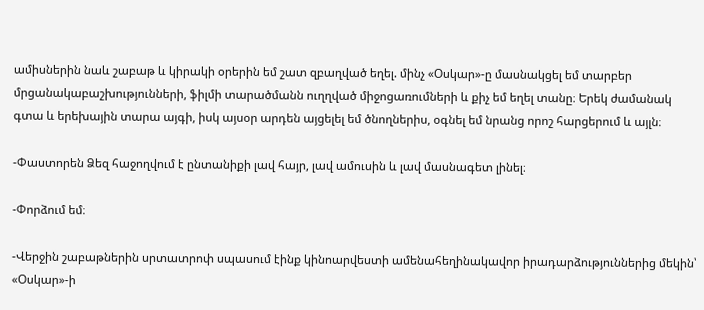ամիսներին նաև շաբաթ և կիրակի օրերին եմ շատ զբաղված եղել. մինչ «Օսկար»-ը մասնակցել եմ տարբեր մրցանակաբաշխությունների, ֆիլմի տարածմանն ուղղված միջոցառումների և քիչ եմ եղել տանը։ Երեկ ժամանակ գտա և երեխային տարա այգի, իսկ այսօր արդեն այցելել եմ ծնողներիս, օգնել եմ նրանց որոշ հարցերում և այլն։

-Փաստորեն Ձեզ հաջողվում է ընտանիքի լավ հայր, լավ ամուսին և լավ մասնագետ լինել։

-Փորձում եմ։

-Վերջին շաբաթներին սրտատրոփ սպասում էինք կինոարվեստի ամենահեղինակավոր իրադարձություններից մեկին՝ «Օսկար»-ի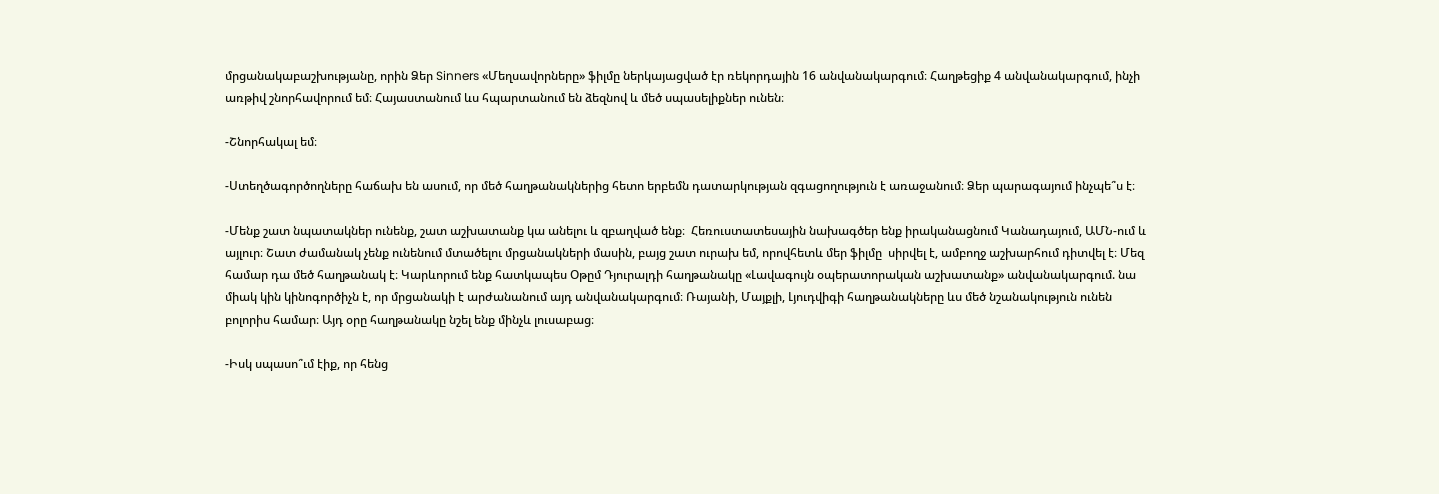մրցանակաբաշխությանը, որին Ձեր Sinners «Մեղսավորները» ֆիլմը ներկայացված էր ռեկորդային 16 անվանակարգում։ Հաղթեցիք 4 անվանակարգում, ինչի առթիվ շնորհավորում եմ։ Հայաստանում ևս հպարտանում են ձեզնով և մեծ սպասելիքներ ունեն։

-Շնորհակալ եմ։

-Ստեղծագործողները հաճախ են ասում, որ մեծ հաղթանակներից հետո երբեմն դատարկության զգացողություն է առաջանում։ Ձեր պարագայում ինչպե՞ս է։

-Մենք շատ նպատակներ ունենք, շատ աշխատանք կա անելու և զբաղված ենք։  Հեռուստատեսային նախագծեր ենք իրականացնում Կանադայում, ԱՄՆ-ում և այլուր։ Շատ ժամանակ չենք ունենում մտածելու մրցանակների մասին, բայց շատ ուրախ եմ, որովհետև մեր ֆիլմը  սիրվել է, ամբողջ աշխարհում դիտվել է։ Մեզ համար դա մեծ հաղթանակ է։ Կարևորում ենք հատկապես Օթըմ Դյուրալդի հաղթանակը «Լավագույն օպերատորական աշխատանք» անվանակարգում. նա միակ կին կինոգործիչն է, որ մրցանակի է արժանանում այդ անվանակարգում։ Ռայանի, Մայքլի, Լյուդվիգի հաղթանակները ևս մեծ նշանակություն ունեն բոլորիս համար։ Այդ օրը հաղթանակը նշել ենք մինչև լուսաբաց։

-Իսկ սպասո՞ւմ էիք, որ հենց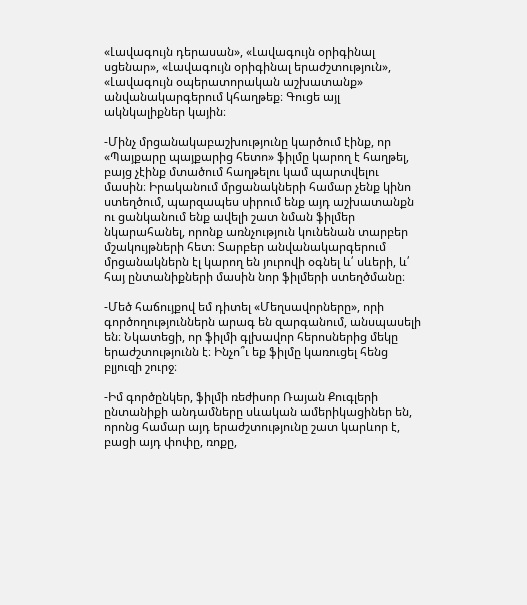«Լավագույն դերասան», «Լավագույն օրիգինալ սցենար», «Լավագույն օրիգինալ երաժշտություն», «Լավագույն օպերատորական աշխատանք» անվանակարգերում կհաղթեք։ Գուցե այլ ակնկալիքներ կային։

-Մինչ մրցանակաբաշխությունը կարծում էինք, որ «Պայքարը պայքարից հետո» ֆիլմը կարող է հաղթել, բայց չէինք մտածում հաղթելու կամ պարտվելու մասին։ Իրականում մրցանակների համար չենք կինո ստեղծում, պարզապես սիրում ենք այդ աշխատանքն ու ցանկանում ենք ավելի շատ նման ֆիլմեր նկարահանել, որոնք առնչություն կունենան տարբեր մշակույթների հետ։ Տարբեր անվանակարգերում մրցանակներն էլ կարող են յուրովի օգնել և՛ սևերի, և՛ հայ ընտանիքների մասին նոր ֆիլմերի ստեղծմանը։

-Մեծ հաճույքով եմ դիտել «Մեղսավորները», որի գործողություններն արագ են զարգանում, անսպասելի են։ Նկատեցի, որ ֆիլմի գլխավոր հերոսներից մեկը երաժշտությունն է։ Ինչո՞ւ եք ֆիլմը կառուցել հենց բլյուզի շուրջ։

-Իմ գործընկեր, ֆիլմի ռեժիսոր Ռայան Քուգլերի ընտանիքի անդամները սևական ամերիկացիներ են, որոնց համար այդ երաժշտությունը շատ կարևոր է, բացի այդ փոփը, ռոքը,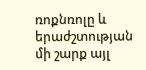ռոքնռոլը և երաժշտության մի շարք այլ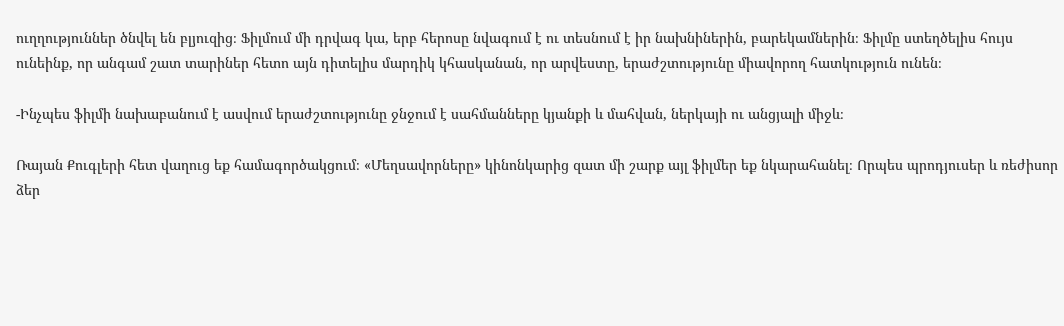ուղղություններ ծնվել են բլյուզից։ Ֆիլմում մի դրվագ կա, երբ հերոսը նվագում է ու տեսնում է իր նախնիներին, բարեկամներին։ Ֆիլմը ստեղծելիս հույս ունեինք, որ անգամ շատ տարիներ հետո այն դիտելիս մարդիկ կհասկանան, որ արվեստը, երաժշտությունը միավորող հատկություն ունեն։

-Ինչպես ֆիլմի նախաբանում է ասվում երաժշտությունը ջնջում է սահմանները կյանքի և մահվան, ներկայի ու անցյալի միջև։

Ռայան Քուգլերի հետ վաղուց եք համագործակցում։ «Մեղսավորները» կինոնկարից զատ մի շարք այլ ֆիլմեր եք նկարահանել։ Որպես պրոդյուսեր և ռեժիսոր ձեր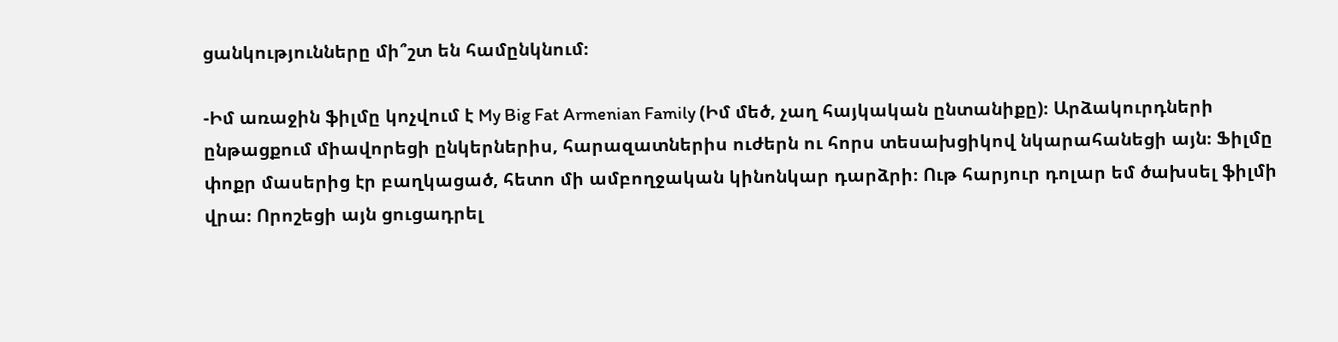ցանկությունները մի՞շտ են համընկնում։

-Իմ առաջին ֆիլմը կոչվում է My Big Fat Armenian Family (Իմ մեծ, չաղ հայկական ընտանիքը)։ Արձակուրդների ընթացքում միավորեցի ընկերներիս, հարազատներիս ուժերն ու հորս տեսախցիկով նկարահանեցի այն։ Ֆիլմը փոքր մասերից էր բաղկացած, հետո մի ամբողջական կինոնկար դարձրի։ Ութ հարյուր դոլար եմ ծախսել ֆիլմի վրա։ Որոշեցի այն ցուցադրել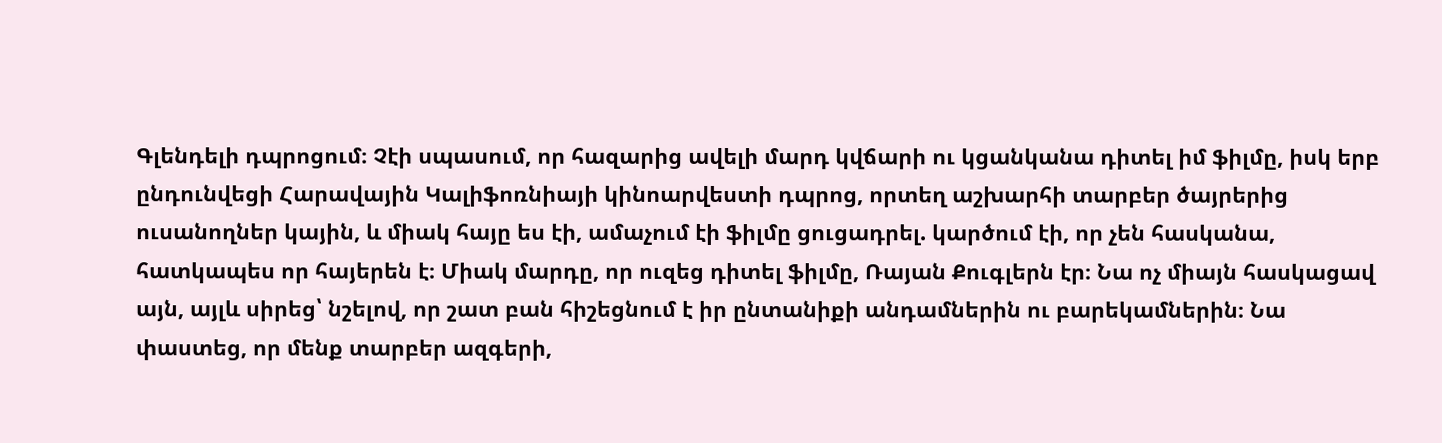Գլենդելի դպրոցում։ Չէի սպասում, որ հազարից ավելի մարդ կվճարի ու կցանկանա դիտել իմ ֆիլմը, իսկ երբ ընդունվեցի Հարավային Կալիֆոռնիայի կինոարվեստի դպրոց, որտեղ աշխարհի տարբեր ծայրերից ուսանողներ կային, և միակ հայը ես էի, ամաչում էի ֆիլմը ցուցադրել. կարծում էի, որ չեն հասկանա, հատկապես որ հայերեն է։ Միակ մարդը, որ ուզեց դիտել ֆիլմը, Ռայան Քուգլերն էր։ Նա ոչ միայն հասկացավ այն, այլև սիրեց՝ նշելով, որ շատ բան հիշեցնում է իր ընտանիքի անդամներին ու բարեկամներին։ Նա փաստեց, որ մենք տարբեր ազգերի,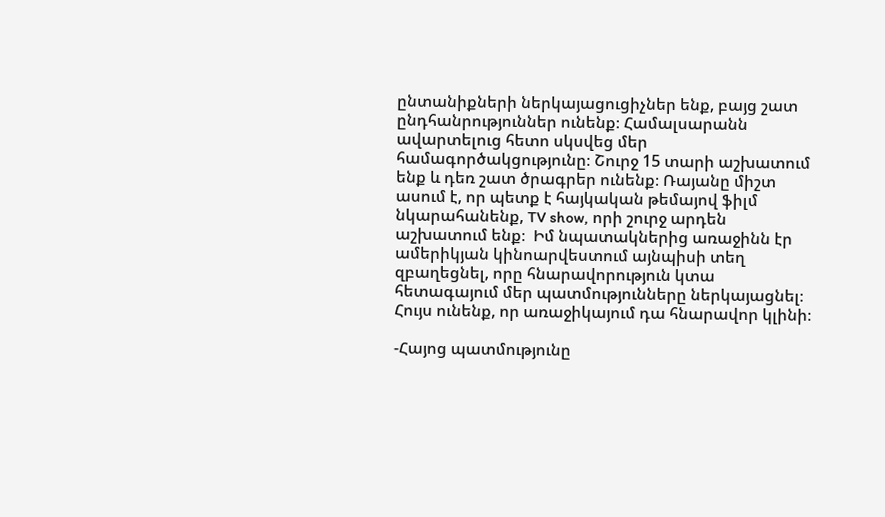ընտանիքների ներկայացուցիչներ ենք, բայց շատ ընդհանրություններ ունենք։ Համալսարանն ավարտելուց հետո սկսվեց մեր համագործակցությունը։ Շուրջ 15 տարի աշխատում ենք և դեռ շատ ծրագրեր ունենք։ Ռայանը միշտ ասում է, որ պետք է հայկական թեմայով ֆիլմ նկարահանենք, TV show, որի շուրջ արդեն աշխատում ենք։  Իմ նպատակներից առաջինն էր ամերիկյան կինոարվեստում այնպիսի տեղ զբաղեցնել, որը հնարավորություն կտա հետագայում մեր պատմությունները ներկայացնել։ Հույս ունենք, որ առաջիկայում դա հնարավոր կլինի։

-Հայոց պատմությունը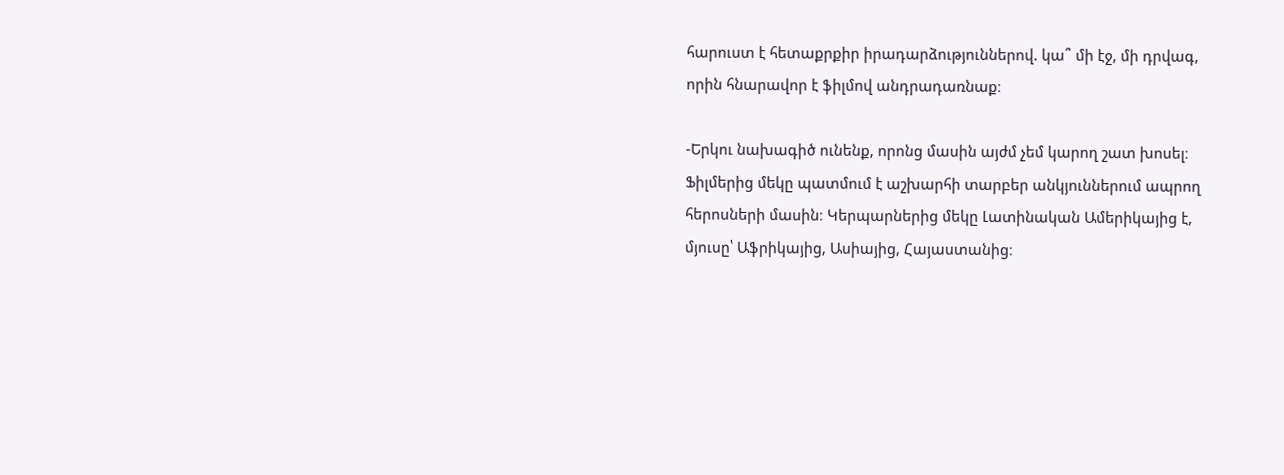հարուստ է հետաքրքիր իրադարձություններով. կա՞ մի էջ, մի դրվագ, որին հնարավոր է ֆիլմով անդրադառնաք։

-Երկու նախագիծ ունենք, որոնց մասին այժմ չեմ կարող շատ խոսել։ Ֆիլմերից մեկը պատմում է աշխարհի տարբեր անկյուններում ապրող հերոսների մասին։ Կերպարներից մեկը Լատինական Ամերիկայից է, մյուսը՝ Աֆրիկայից, Ասիայից, Հայաստանից։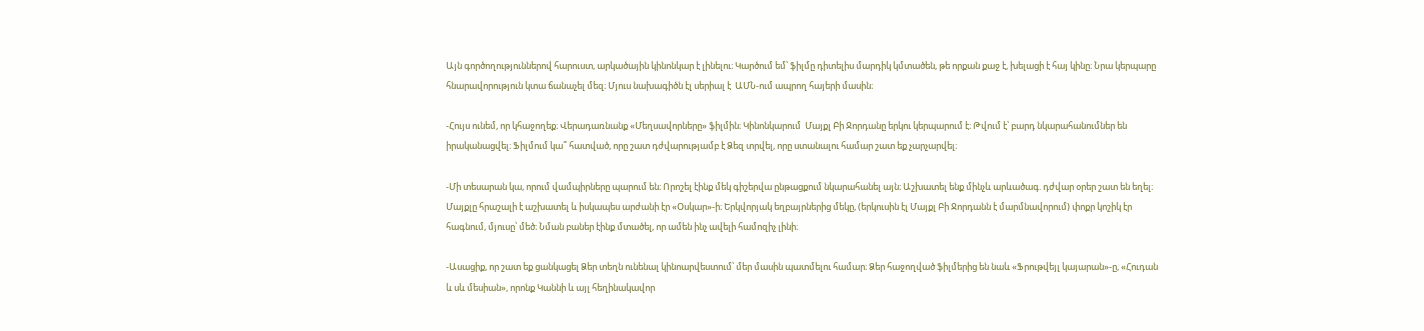Այն գործողություններով հարուստ, արկածային կինոնկար է լինելու։ Կարծում եմ՝ ֆիլմը դիտելիս մարդիկ կմտածեն, թե որքան քաջ է, խելացի է հայ կինը։ Նրա կերպարը հնարավորություն կտա ճանաչել մեզ։ Մյուս նախագիծն էլ սերիալ է  ԱՄՆ-ում ապրող հայերի մասին։

-Հույս ունեմ, որ կհաջողեք։ Վերադառնանք «Մեղսավորները» ֆիլմին։ Կինոնկարում  Մայքլ Բի Ջորդանը երկու կերպարում է։ Թվում է՝ բարդ նկարահանումներ են իրականացվել։ Ֆիլմում կա՞ հատված, որը շատ դժվարությամբ է Ձեզ տրվել, որը ստանալու համար շատ եք չարչարվել։

-Մի տեսարան կա, որում վամպիրները պարում են։ Որոշել էինք մեկ գիշերվա ընթացքում նկարահանել այն։ Աշխատել ենք մինչև արևածագ. դժվար օրեր շատ են եղել։ Մայքլը հրաշալի է աշխատել և իսկապես արժանի էր «Օսկար»-ի։ Երկվորյակ եղբայրներից մեկը, (երկուսին էլ Մայքլ Բի Ջորդանն է մարմնավորում) փոքր կոշիկ էր հագնում, մյուսը՝ մեծ։ Նման բաներ էինք մտածել, որ ամեն ինչ ավելի համոզիչ լինի։

-Ասացիք, որ շատ եք ցանկացել Ձեր տեղն ունենալ կինոարվեստում՝ մեր մասին պատմելու համար։ Ձեր հաջողված ֆիլմերից են նաև «Ֆրութվեյլ կայարան»-ը, «Հուդան և սև մեսիան», որոնք Կաննի և այլ հեղինակավոր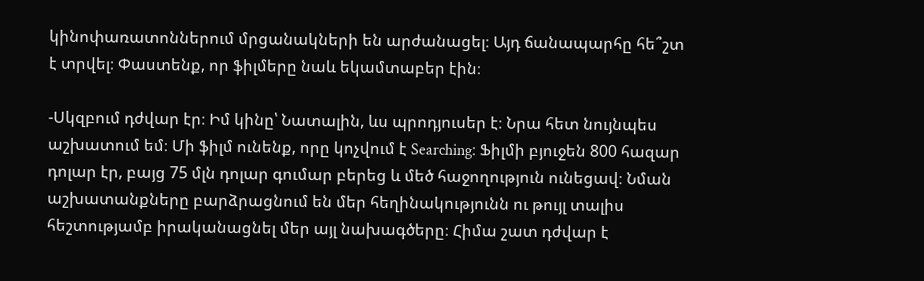կինոփառատոններում մրցանակների են արժանացել։ Այդ ճանապարհը հե՞շտ է տրվել։ Փաստենք, որ ֆիլմերը նաև եկամտաբեր էին։

-Սկզբում դժվար էր։ Իմ կինը՝ Նատալին, ևս պրոդյուսեր է։ Նրա հետ նույնպես աշխատում եմ։ Մի ֆիլմ ունենք, որը կոչվում է Searching։ Ֆիլմի բյուջեն 800 հազար դոլար էր, բայց 75 մլն դոլար գումար բերեց և մեծ հաջողություն ունեցավ։ Նման աշխատանքները բարձրացնում են մեր հեղինակությունն ու թույլ տալիս հեշտությամբ իրականացնել մեր այլ նախագծերը։ Հիմա շատ դժվար է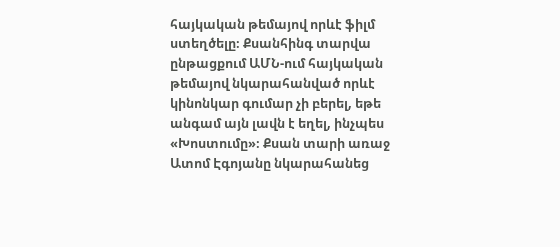հայկական թեմայով որևէ ֆիլմ ստեղծելը։ Քսանհինգ տարվա ընթացքում ԱՄՆ-ում հայկական թեմայով նկարահանված որևէ կինոնկար գումար չի բերել, եթե անգամ այն լավն է եղել, ինչպես «Խոստումը»։ Քսան տարի առաջ Ատոմ Էգոյանը նկարահանեց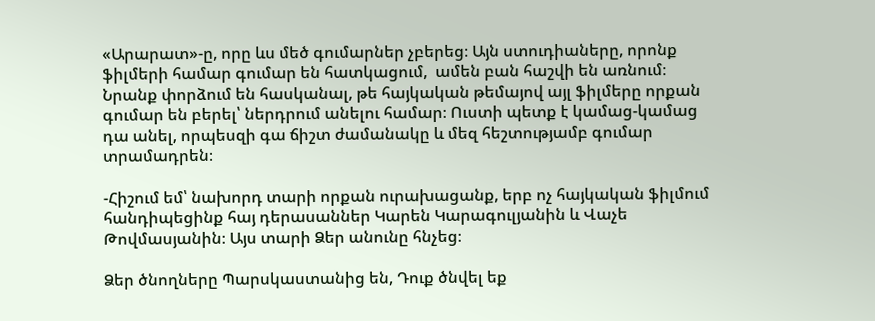«Արարատ»-ը, որը ևս մեծ գումարներ չբերեց։ Այն ստուդիաները, որոնք ֆիլմերի համար գումար են հատկացում,  ամեն բան հաշվի են առնում։ Նրանք փորձում են հասկանալ, թե հայկական թեմայով այլ ֆիլմերը որքան գումար են բերել՝ ներդրում անելու համար։ Ուստի պետք է կամաց-կամաց դա անել, որպեսզի գա ճիշտ ժամանակը և մեզ հեշտությամբ գումար տրամադրեն։

-Հիշում եմ՝ նախորդ տարի որքան ուրախացանք, երբ ոչ հայկական ֆիլմում հանդիպեցինք հայ դերասաններ Կարեն Կարագուլյանին և Վաչե Թովմասյանին։ Այս տարի Ձեր անունը հնչեց։

Ձեր ծնողները Պարսկաստանից են, Դուք ծնվել եք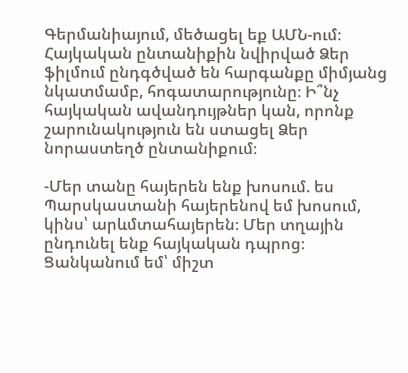Գերմանիայում, մեծացել եք ԱՄՆ-ում։ Հայկական ընտանիքին նվիրված Ձեր ֆիլմում ընդգծված են հարգանքը միմյանց նկատմամբ, հոգատարությունը։ Ի՞նչ հայկական ավանդույթներ կան, որոնք շարունակություն են ստացել Ձեր նորաստեղծ ընտանիքում։

-Մեր տանը հայերեն ենք խոսում. ես Պարսկաստանի հայերենով եմ խոսում, կինս՝ արևմտահայերեն։ Մեր տղային ընդունել ենք հայկական դպրոց։ Ցանկանում եմ՝ միշտ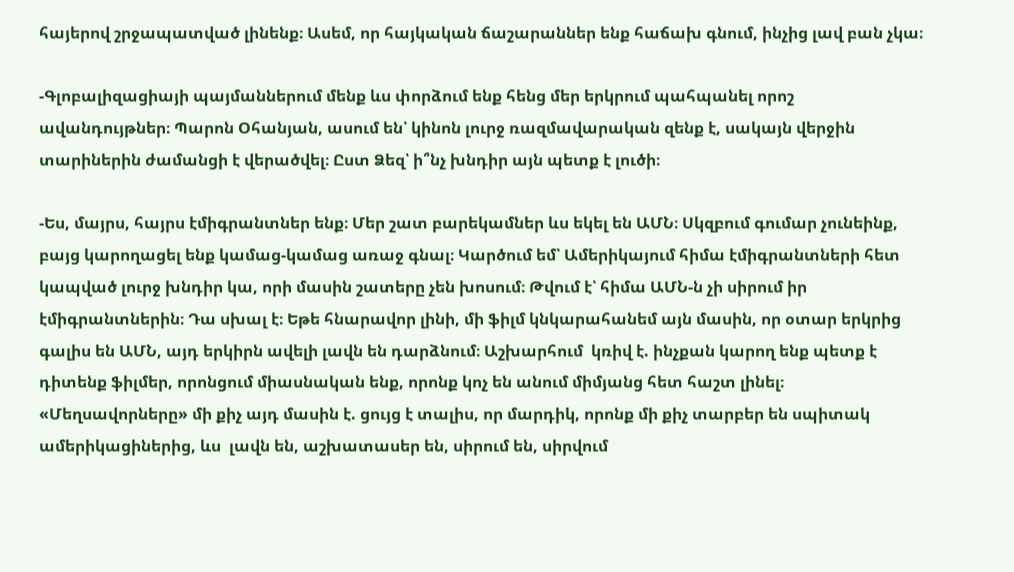հայերով շրջապատված լինենք։ Ասեմ, որ հայկական ճաշարաններ ենք հաճախ գնում, ինչից լավ բան չկա։

-Գլոբալիզացիայի պայմաններում մենք ևս փորձում ենք հենց մեր երկրում պահպանել որոշ ավանդույթներ։ Պարոն Օհանյան, ասում են՝ կինոն լուրջ ռազմավարական զենք է, սակայն վերջին տարիներին ժամանցի է վերածվել։ Ըստ Ձեզ՝ ի՞նչ խնդիր այն պետք է լուծի։

-Ես, մայրս, հայրս էմիգրանտներ ենք։ Մեր շատ բարեկամներ ևս եկել են ԱՄՆ։ Սկզբում գումար չունեինք, բայց կարողացել ենք կամաց-կամաց առաջ գնալ։ Կարծում եմ՝ Ամերիկայում հիմա էմիգրանտների հետ կապված լուրջ խնդիր կա, որի մասին շատերը չեն խոսում։ Թվում է՝ հիմա ԱՄՆ-ն չի սիրում իր էմիգրանտներին։ Դա սխալ է։ Եթե հնարավոր լինի, մի ֆիլմ կնկարահանեմ այն մասին, որ օտար երկրից գալիս են ԱՄՆ, այդ երկիրն ավելի լավն են դարձնում։ Աշխարհում  կռիվ է. ինչքան կարող ենք պետք է դիտենք ֆիլմեր, որոնցում միասնական ենք, որոնք կոչ են անում միմյանց հետ հաշտ լինել։ «Մեղսավորները» մի քիչ այդ մասին է. ցույց է տալիս, որ մարդիկ, որոնք մի քիչ տարբեր են սպիտակ ամերիկացիներից, ևս  լավն են, աշխատասեր են, սիրում են, սիրվում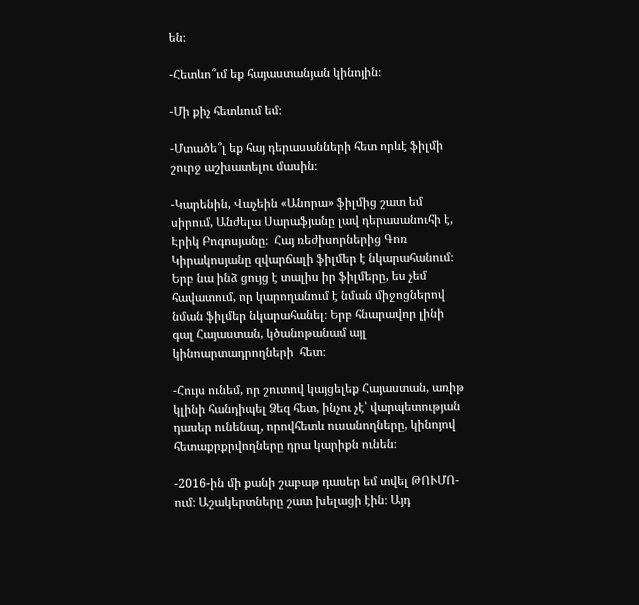են։

-Հետևո՞ւմ եք հայաստանյան կինոյին։

-Մի քիչ հետևում եմ։

-Մտածե՞լ եք հայ դերասանների հետ որևէ ֆիլմի շուրջ աշխատելու մասին։

-Կարենին, Վաչեին «Անորա» ֆիլմից շատ եմ սիրում, Անժելա Սարաֆյանը լավ դերասանուհի է, Էրիկ Բոգոսյանը։  Հայ ռեժիսորներից Գոռ Կիրակոսյանը զվարճալի ֆիլմեր է նկարահանում։ Երբ նա ինձ ցույց է տալիս իր ֆիլմերը, ես չեմ հավատում, որ կարողանում է նման միջոցներով նման ֆիլմեր նկարահանել։ Երբ հնարավոր լինի գալ Հայաստան, կծանոթանամ այլ կինոարտադրողների  հետ։

-Հույս ունեմ, որ շուտով կայցելեք Հայաստան, առիթ կլինի հանդիպել Ձեզ հետ, ինչու չէ՝ վարպետության դասեր ունենալ, որովհետև ուսանողները, կինոյով հետաքրքրվողները դրա կարիքն ունեն։

-2016-ին մի քանի շաբաթ դասեր եմ տվել ԹՈՒՄՈ-ում։ Աշակերտները շատ խելացի էին։ Այդ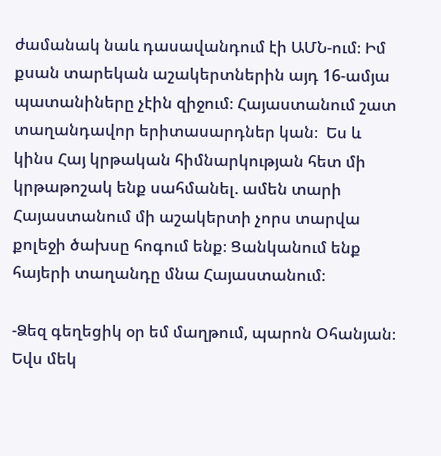ժամանակ նաև դասավանդում էի ԱՄՆ-ում։ Իմ քսան տարեկան աշակերտներին այդ 16-ամյա պատանիները չէին զիջում։ Հայաստանում շատ տաղանդավոր երիտասարդներ կան։  Ես և կինս Հայ կրթական հիմնարկության հետ մի կրթաթոշակ ենք սահմանել. ամեն տարի Հայաստանում մի աշակերտի չորս տարվա քոլեջի ծախսը հոգում ենք։ Ցանկանում ենք հայերի տաղանդը մնա Հայաստանում։

-Ձեզ գեղեցիկ օր եմ մաղթում, պարոն Օհանյան։ Եվս մեկ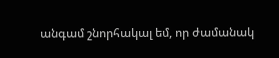անգամ շնորհակալ եմ, որ ժամանակ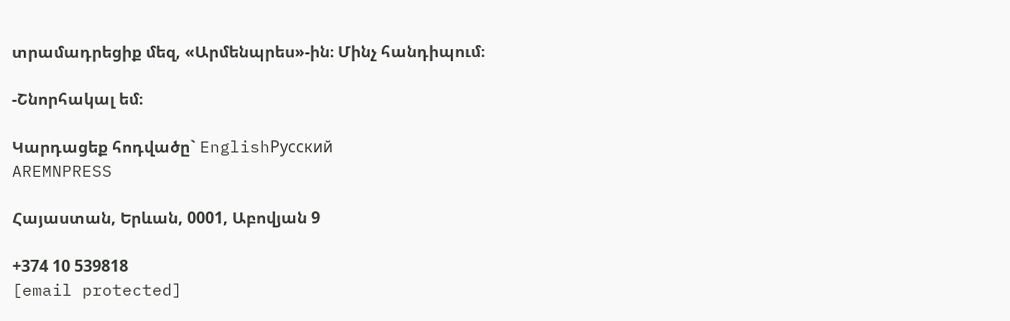տրամադրեցիք մեզ, «Արմենպրես»-ին։ Մինչ հանդիպում։

-Շնորհակալ եմ։

Կարդացեք հոդվածը` EnglishРусский
AREMNPRESS

Հայաստան, Երևան, 0001, Աբովյան 9

+374 10 539818
[email protected]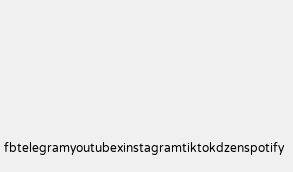fbtelegramyoutubexinstagramtiktokdzenspotify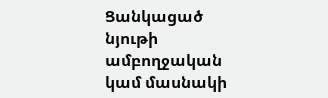Ցանկացած նյութի ամբողջական կամ մասնակի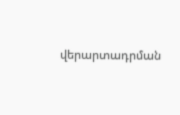վերարտադրման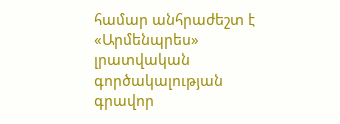համար անհրաժեշտ է «Արմենպրես» լրատվական գործակալության գրավոր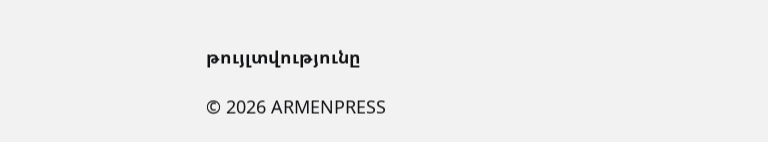թույլտվությունը

© 2026 ARMENPRESS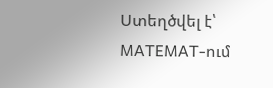Ստեղծվել է՝ MATEMAT-ում